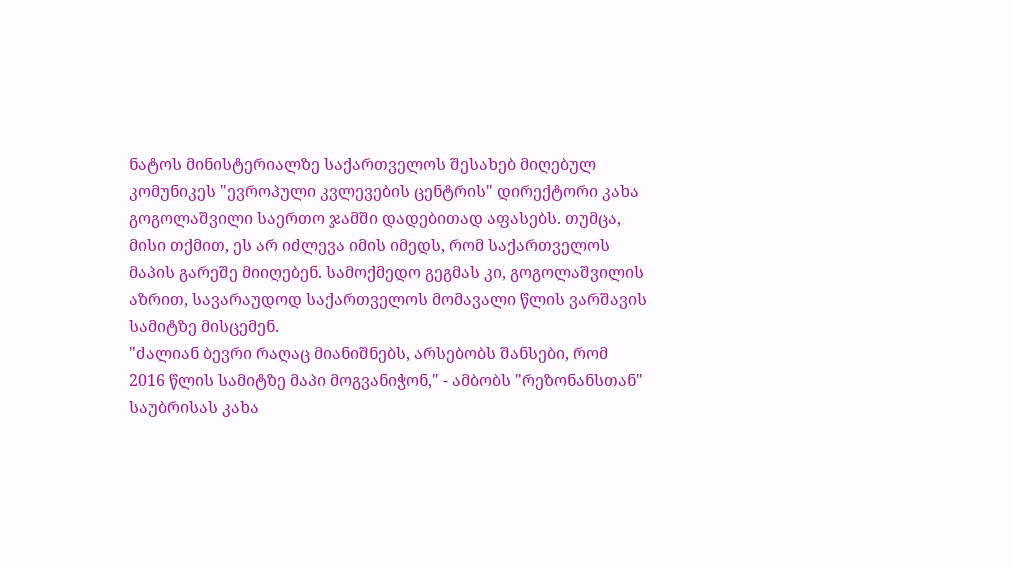ნატოს მინისტერიალზე საქართველოს შესახებ მიღებულ კომუნიკეს "ევროპული კვლევების ცენტრის" დირექტორი კახა გოგოლაშვილი საერთო ჯამში დადებითად აფასებს. თუმცა, მისი თქმით, ეს არ იძლევა იმის იმედს, რომ საქართველოს მაპის გარეშე მიიღებენ. სამოქმედო გეგმას კი, გოგოლაშვილის აზრით, სავარაუდოდ საქართველოს მომავალი წლის ვარშავის სამიტზე მისცემენ.
"ძალიან ბევრი რაღაც მიანიშნებს, არსებობს შანსები, რომ 2016 წლის სამიტზე მაპი მოგვანიჭონ," - ამბობს "რეზონანსთან" საუბრისას კახა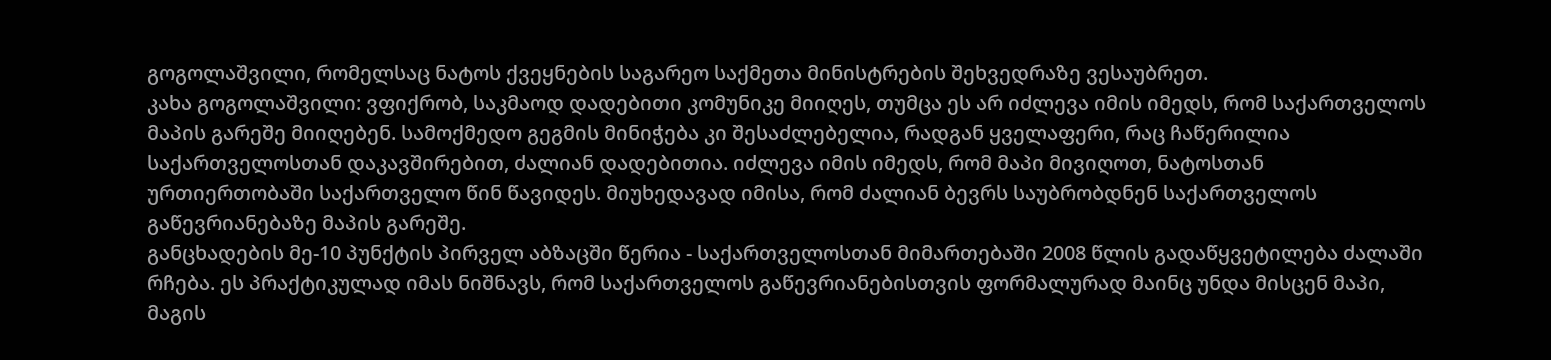გოგოლაშვილი, რომელსაც ნატოს ქვეყნების საგარეო საქმეთა მინისტრების შეხვედრაზე ვესაუბრეთ.
კახა გოგოლაშვილი: ვფიქრობ, საკმაოდ დადებითი კომუნიკე მიიღეს, თუმცა ეს არ იძლევა იმის იმედს, რომ საქართველოს მაპის გარეშე მიიღებენ. სამოქმედო გეგმის მინიჭება კი შესაძლებელია, რადგან ყველაფერი, რაც ჩაწერილია საქართველოსთან დაკავშირებით, ძალიან დადებითია. იძლევა იმის იმედს, რომ მაპი მივიღოთ, ნატოსთან ურთიერთობაში საქართველო წინ წავიდეს. მიუხედავად იმისა, რომ ძალიან ბევრს საუბრობდნენ საქართველოს გაწევრიანებაზე მაპის გარეშე.
განცხადების მე-10 პუნქტის პირველ აბზაცში წერია - საქართველოსთან მიმართებაში 2008 წლის გადაწყვეტილება ძალაში რჩება. ეს პრაქტიკულად იმას ნიშნავს, რომ საქართველოს გაწევრიანებისთვის ფორმალურად მაინც უნდა მისცენ მაპი, მაგის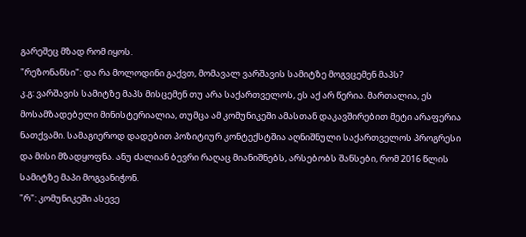გარეშეც მზად რომ იყოს.
"რეზონანსი": და რა მოლოდინი გაქვთ, მომავალ ვარშავის სამიტზე მოგვცემენ მაპს?
კ.გ: ვარშავის სამიტზე მაპს მისცემენ თუ არა საქართველოს, ეს აქ არ წერია. მართალია, ეს მოსამზადებელი მინისტერიალია, თუმცა ამ კომუნიკეში ამასთან დაკავშირებით მეტი არაფერია ნათქვამი. სამაგიეროდ დადებით პოზიტიურ კონტექსტშია აღნიშნული საქართველოს პროგრესი და მისი მზადყოფნა. ანუ ძალიან ბევრი რაღაც მიანიშნებს, არსებობს შანსები, რომ 2016 წლის სამიტზე მაპი მოგვანიჭონ.
"რ": კომუნიკეში ასევე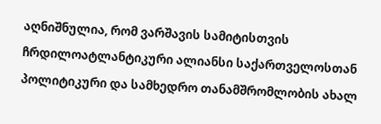აღნიშნულია, რომ ვარშავის სამიტისთვის ჩრდილოატლანტიკური ალიანსი საქართველოსთან პოლიტიკური და სამხედრო თანამშრომლობის ახალ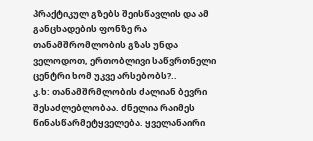პრაქტიკულ გზებს შეისწავლის და ამ განცხადების ფონზე რა თანამშრომლობის გზას უნდა ველოდოთ, ერთობლივი საწვრთნელი ცენტრი ხომ უკვე არსებობს?..
კ.ხ: თანამშრმლობის ძალიან ბევრი შესაძლებლობაა. ძნელია რაიმეს წინასწარმეტყველება. ყველანაირი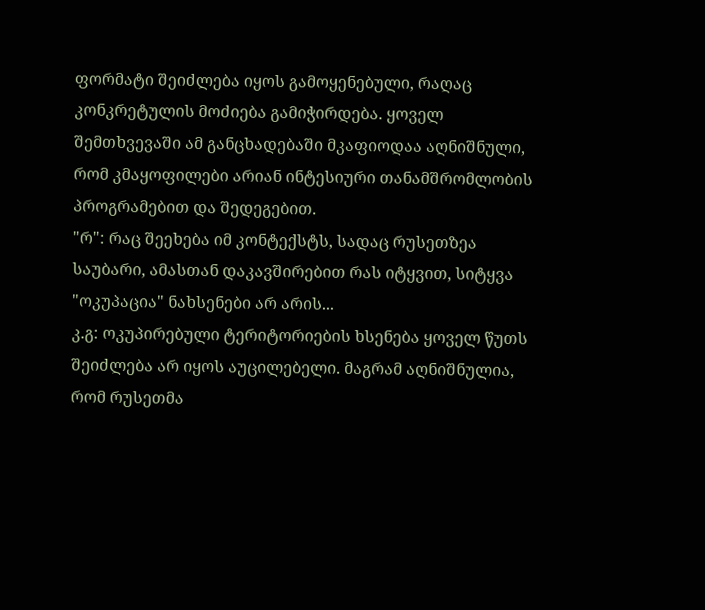ფორმატი შეიძლება იყოს გამოყენებული, რაღაც კონკრეტულის მოძიება გამიჭირდება. ყოველ შემთხვევაში ამ განცხადებაში მკაფიოდაა აღნიშნული, რომ კმაყოფილები არიან ინტესიური თანამშრომლობის პროგრამებით და შედეგებით.
"რ": რაც შეეხება იმ კონტექსტს, სადაც რუსეთზეა საუბარი, ამასთან დაკავშირებით რას იტყვით, სიტყვა "ოკუპაცია" ნახსენები არ არის...
კ.გ: ოკუპირებული ტერიტორიების ხსენება ყოველ წუთს შეიძლება არ იყოს აუცილებელი. მაგრამ აღნიშნულია, რომ რუსეთმა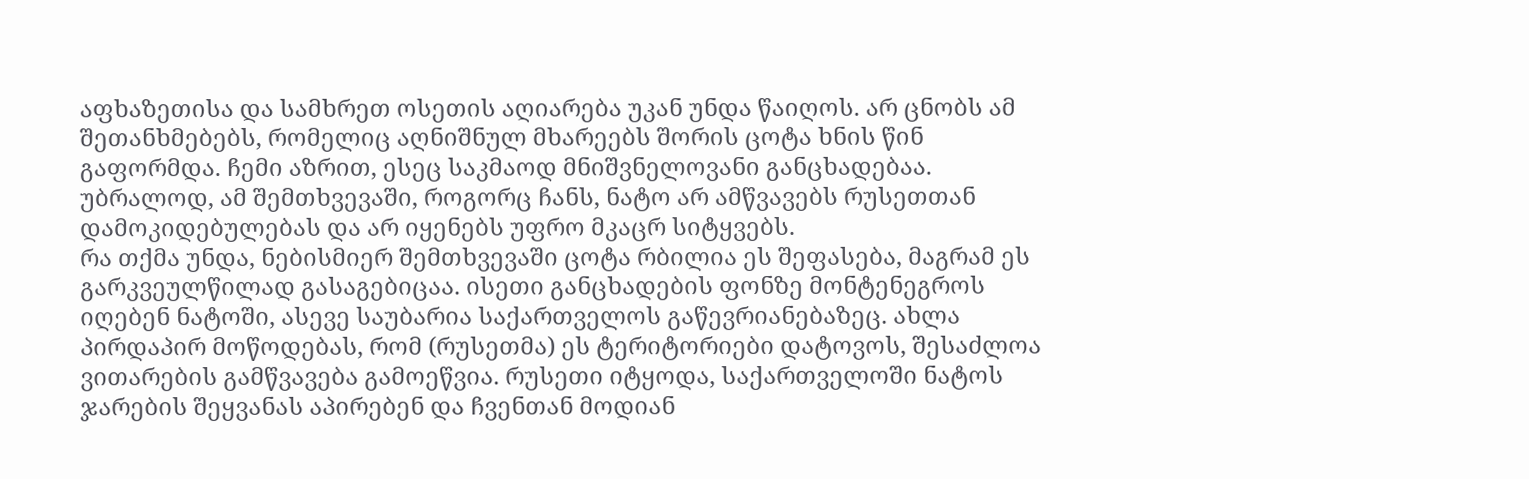აფხაზეთისა და სამხრეთ ოსეთის აღიარება უკან უნდა წაიღოს. არ ცნობს ამ შეთანხმებებს, რომელიც აღნიშნულ მხარეებს შორის ცოტა ხნის წინ გაფორმდა. ჩემი აზრით, ესეც საკმაოდ მნიშვნელოვანი განცხადებაა. უბრალოდ, ამ შემთხვევაში, როგორც ჩანს, ნატო არ ამწვავებს რუსეთთან დამოკიდებულებას და არ იყენებს უფრო მკაცრ სიტყვებს.
რა თქმა უნდა, ნებისმიერ შემთხვევაში ცოტა რბილია ეს შეფასება, მაგრამ ეს გარკვეულწილად გასაგებიცაა. ისეთი განცხადების ფონზე მონტენეგროს იღებენ ნატოში, ასევე საუბარია საქართველოს გაწევრიანებაზეც. ახლა პირდაპირ მოწოდებას, რომ (რუსეთმა) ეს ტერიტორიები დატოვოს, შესაძლოა ვითარების გამწვავება გამოეწვია. რუსეთი იტყოდა, საქართველოში ნატოს ჯარების შეყვანას აპირებენ და ჩვენთან მოდიან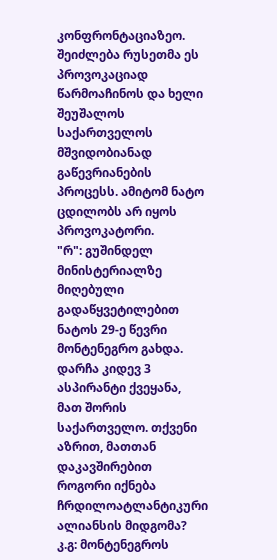კონფრონტაციაზეო. შეიძლება რუსეთმა ეს პროვოკაციად წარმოაჩინოს და ხელი შეუშალოს საქართველოს მშვიდობიანად გაწევრიანების პროცესს. ამიტომ ნატო ცდილობს არ იყოს პროვოკატორი.
"რ": გუშინდელ მინისტერიალზე მიღებული გადაწყვეტილებით ნატოს 29-ე წევრი მონტენეგრო გახდა. დარჩა კიდევ 3 ასპირანტი ქვეყანა, მათ შორის საქართველო. თქვენი აზრით, მათთან დაკავშირებით როგორი იქნება ჩრდილოატლანტიკური ალიანსის მიდგომა?
კ.გ: მონტენეგროს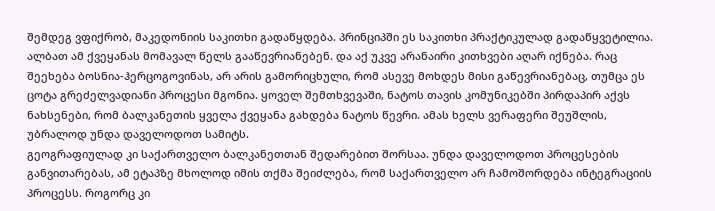შემდეგ ვფიქრობ, მაკედონიის საკითხი გადაწყდება. პრინციპში ეს საკითხი პრაქტიკულად გადაწყვეტილია. ალბათ ამ ქვეყანას მომავალ წელს გააწევრიანებენ. და აქ უკვე არანაირი კითხვები აღარ იქნება. რაც შეეხება ბოსნია-ჰერცოგოვინას, არ არის გამორიცხული, რომ ასევე მოხდეს მისი გაწევრიანებაც, თუმცა ეს ცოტა გრეძელვადიანი პროცესი მგონია. ყოველ შემთხვევაში, ნატოს თავის კომუნიკებში პირდაპირ აქვს ნახსენები, რომ ბალკანეთის ყველა ქვეყანა გახდება ნატოს წევრი. ამას ხელს ვერაფერი შეუშლის, უბრალოდ უნდა დაველოდოთ სამიტს.
გეოგრაფიულად კი საქართველო ბალკანეთთან შედარებით შორსაა. უნდა დაველოდოთ პროცესების განვითარებას, ამ ეტაპზე მხოლოდ იმის თქმა შეიძლება, რომ საქართველო არ ჩამოშორდება ინტეგრაციის პროცესს. როგორც კი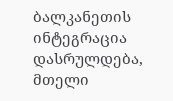ბალკანეთის ინტეგრაცია დასრულდება, მთელი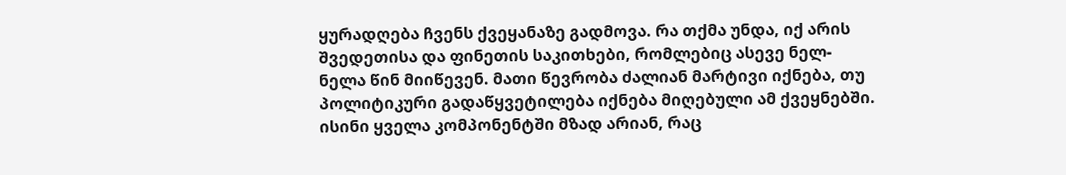ყურადღება ჩვენს ქვეყანაზე გადმოვა. რა თქმა უნდა, იქ არის შვედეთისა და ფინეთის საკითხები, რომლებიც ასევე ნელ-ნელა წინ მიიწევენ. მათი წევრობა ძალიან მარტივი იქნება, თუ პოლიტიკური გადაწყვეტილება იქნება მიღებული ამ ქვეყნებში. ისინი ყველა კომპონენტში მზად არიან, რაც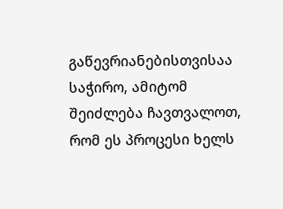გაწევრიანებისთვისაა საჭირო, ამიტომ შეიძლება ჩავთვალოთ, რომ ეს პროცესი ხელს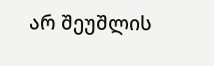არ შეუშლის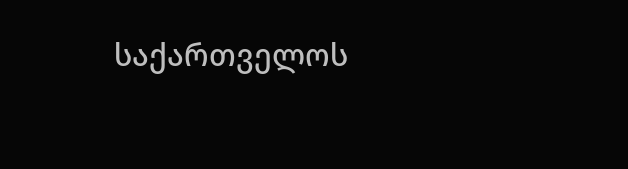საქართველოს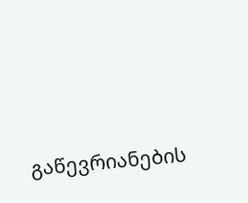გაწევრიანების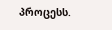პროცესს.